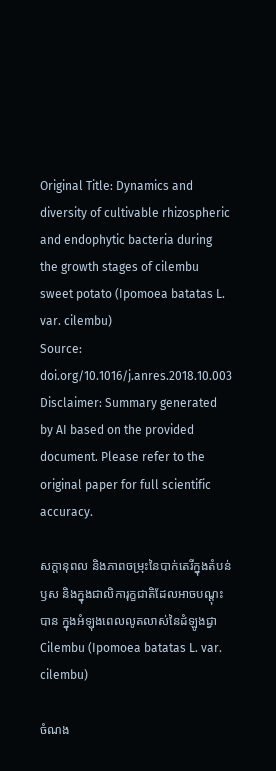Original Title: Dynamics and diversity of cultivable rhizospheric and endophytic bacteria during the growth stages of cilembu sweet potato (Ipomoea batatas L. var. cilembu)
Source: doi.org/10.1016/j.anres.2018.10.003
Disclaimer: Summary generated by AI based on the provided document. Please refer to the original paper for full scientific accuracy.

សក្ដានុពល និងភាពចម្រុះនៃបាក់តេរីក្នុងតំបន់ឫស និងក្នុងជាលិការុក្ខជាតិដែលអាចបណ្ដុះបាន ក្នុងអំឡុងពេលលូតលាស់នៃដំឡូងជ្វា Cilembu (Ipomoea batatas L. var. cilembu)

ចំណង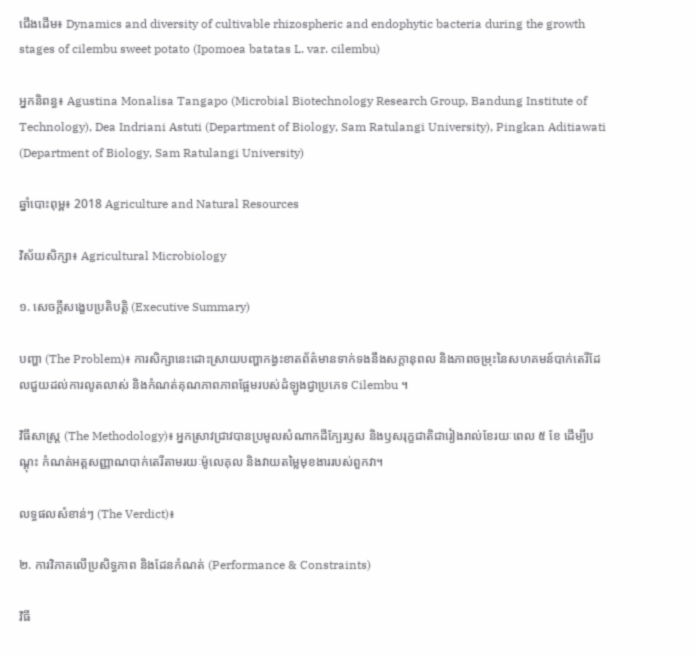ជើងដើម៖ Dynamics and diversity of cultivable rhizospheric and endophytic bacteria during the growth stages of cilembu sweet potato (Ipomoea batatas L. var. cilembu)

អ្នកនិពន្ធ៖ Agustina Monalisa Tangapo (Microbial Biotechnology Research Group, Bandung Institute of Technology), Dea Indriani Astuti (Department of Biology, Sam Ratulangi University), Pingkan Aditiawati (Department of Biology, Sam Ratulangi University)

ឆ្នាំបោះពុម្ព៖ 2018 Agriculture and Natural Resources

វិស័យសិក្សា៖ Agricultural Microbiology

១. សេចក្តីសង្ខេបប្រតិបត្តិ (Executive Summary)

បញ្ហា (The Problem)៖ ការសិក្សានេះដោះស្រាយបញ្ហាកង្វះខាតព័ត៌មានទាក់ទងនឹងសក្ដានុពល និងភាពចម្រុះនៃសហគមន៍បាក់តេរីដែលជួយដល់ការលូតលាស់ និងកំណត់គុណភាពភាពផ្អែមរបស់ដំឡូងជ្វាប្រភេទ Cilembu ។

វិធីសាស្ត្រ (The Methodology)៖ អ្នកស្រាវជ្រាវបានប្រមូលសំណាកដីក្បែរឫស និងឫសរុក្ខជាតិជារៀងរាល់ខែរយៈពេល ៥ ខែ ដើម្បីបណ្ដុះ កំណត់អត្តសញ្ញាណបាក់តេរីតាមរយៈម៉ូលេគុល និងវាយតម្លៃមុខងាររបស់ពួកវា។

លទ្ធផលសំខាន់ៗ (The Verdict)៖

២. ការវិភាគលើប្រសិទ្ធភាព និងដែនកំណត់ (Performance & Constraints)

វិធី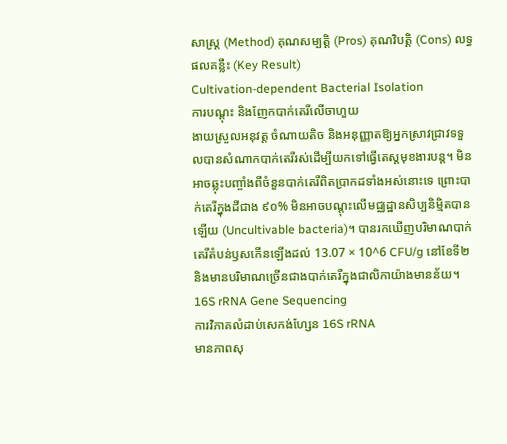សាស្ត្រ (Method) គុណសម្បត្តិ (Pros) គុណវិបត្តិ (Cons) លទ្ធផលគន្លឹះ (Key Result)
Cultivation-dependent Bacterial Isolation
ការបណ្ដុះ និងញែកបាក់តេរីលើចាហួយ
ងាយស្រួលអនុវត្ត ចំណាយតិច និងអនុញ្ញាតឱ្យអ្នកស្រាវជ្រាវទទួលបានសំណាកបាក់តេរីរស់ដើម្បីយកទៅធ្វើតេស្តមុខងារបន្ត។ មិនអាចឆ្លុះបញ្ចាំងពីចំនួនបាក់តេរីពិតប្រាកដទាំងអស់នោះទេ ព្រោះបាក់តេរីក្នុងដីជាង ៩០% មិនអាចបណ្ដុះលើមជ្ឈដ្ឋានសិប្បនិម្មិតបានឡើយ (Uncultivable bacteria)។ បានរកឃើញបរិមាណបាក់តេរីតំបន់ឫសកើនឡើងដល់ 13.07 × 10^6 CFU/g នៅខែទី២ និងមានបរិមាណច្រើនជាងបាក់តេរីក្នុងជាលិកាយ៉ាងមានន័យ។
16S rRNA Gene Sequencing
ការវិភាគលំដាប់សេកង់ហ្សែន 16S rRNA
មានភាពសុ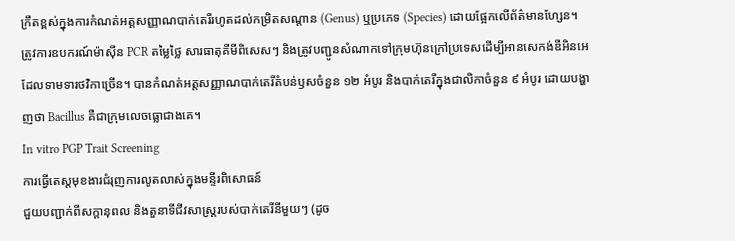ក្រឹតខ្ពស់ក្នុងការកំណត់អត្តសញ្ញាណបាក់តេរីរហូតដល់កម្រិតសណ្ដាន (Genus) ឬប្រភេទ (Species) ដោយផ្អែកលើព័ត៌មានហ្សែន។ ត្រូវការឧបករណ៍ម៉ាស៊ីន PCR តម្លៃថ្លៃ សារធាតុគីមីពិសេសៗ និងត្រូវបញ្ជូនសំណាកទៅក្រុមហ៊ុនក្រៅប្រទេសដើម្បីអានសេកង់ឌីអិនអេដែលទាមទារថវិកាច្រើន។ បានកំណត់អត្តសញ្ញាណបាក់តេរីតំបន់ឫសចំនួន ១២ អំបូរ និងបាក់តេរីក្នុងជាលិកាចំនួន ៩ អំបូរ ដោយបង្ហាញថា Bacillus គឺជាក្រុមលេចធ្លោជាងគេ។
In vitro PGP Trait Screening
ការធ្វើតេស្តមុខងារជំរុញការលូតលាស់ក្នុងមន្ទីរពិសោធន៍
ជួយបញ្ជាក់ពីសក្ដានុពល និងតួនាទីជីវសាស្រ្តរបស់បាក់តេរីនីមួយៗ (ដូច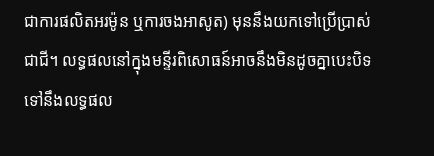ជាការផលិតអរម៉ូន ឬការចងអាសូត) មុននឹងយកទៅប្រើប្រាស់ជាជី។ លទ្ធផលនៅក្នុងមន្ទីរពិសោធន៍អាចនឹងមិនដូចគ្នាបេះបិទទៅនឹងលទ្ធផល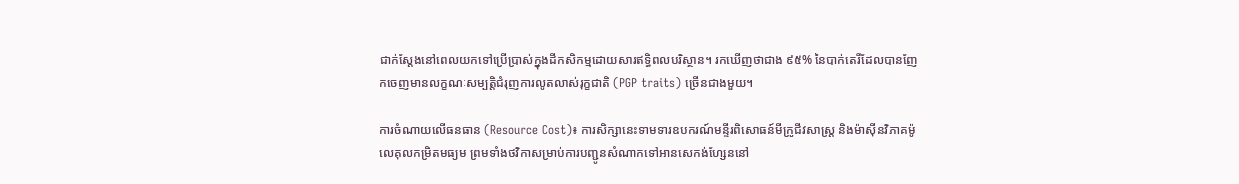ជាក់ស្តែងនៅពេលយកទៅប្រើប្រាស់ក្នុងដីកសិកម្មដោយសារឥទ្ធិពលបរិស្ថាន។ រកឃើញថាជាង ៩៥% នៃបាក់តេរីដែលបានញែកចេញមានលក្ខណៈសម្បត្តិជំរុញការលូតលាស់រុក្ខជាតិ (PGP traits) ច្រើនជាងមួយ។

ការចំណាយលើធនធាន (Resource Cost)៖ ការសិក្សានេះទាមទារឧបករណ៍មន្ទីរពិសោធន៍មីក្រូជីវសាស្ត្រ និងម៉ាស៊ីនវិភាគម៉ូលេគុលកម្រិតមធ្យម ព្រមទាំងថវិកាសម្រាប់ការបញ្ជូនសំណាកទៅអានសេកង់ហ្សែននៅ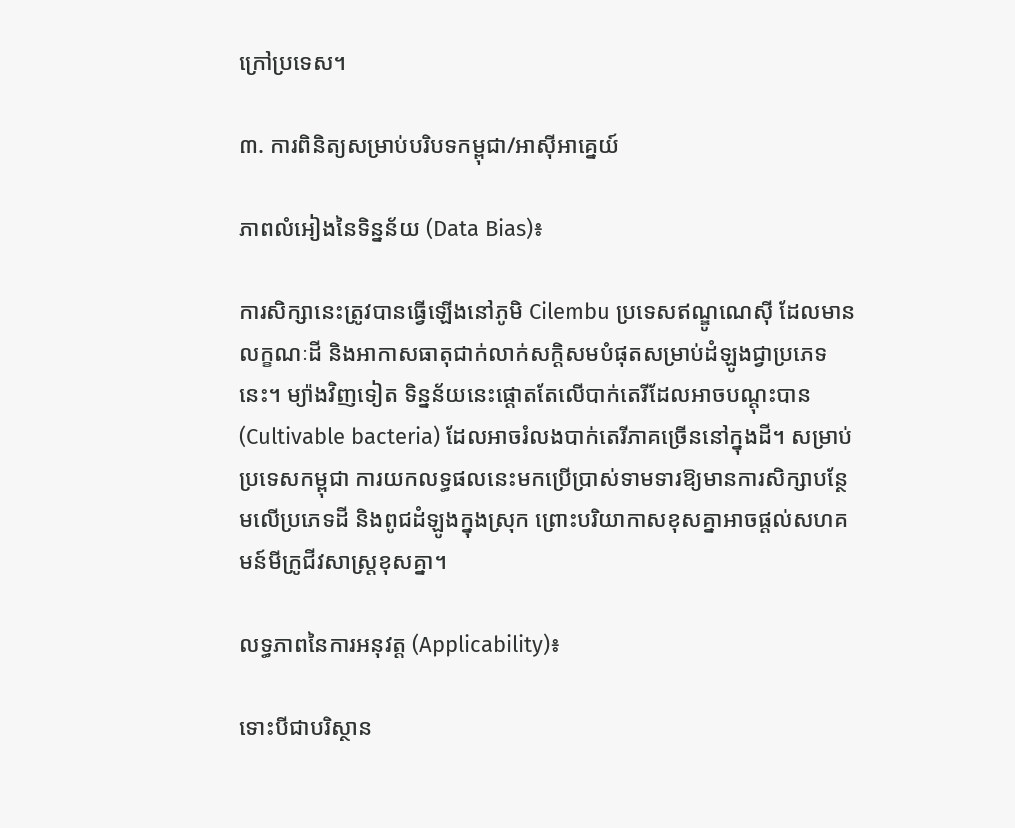ក្រៅប្រទេស។

៣. ការពិនិត្យសម្រាប់បរិបទកម្ពុជា/អាស៊ីអាគ្នេយ៍

ភាពលំអៀងនៃទិន្នន័យ (Data Bias)៖

ការសិក្សានេះត្រូវបានធ្វើឡើងនៅភូមិ Cilembu ប្រទេសឥណ្ឌូណេស៊ី ដែលមានលក្ខណៈដី និងអាកាសធាតុជាក់លាក់សក្តិសមបំផុតសម្រាប់ដំឡូងជ្វាប្រភេទនេះ។ ម្យ៉ាងវិញទៀត ទិន្នន័យនេះផ្តោតតែលើបាក់តេរីដែលអាចបណ្ដុះបាន (Cultivable bacteria) ដែលអាចរំលងបាក់តេរីភាគច្រើននៅក្នុងដី។ សម្រាប់ប្រទេសកម្ពុជា ការយកលទ្ធផលនេះមកប្រើប្រាស់ទាមទារឱ្យមានការសិក្សាបន្ថែមលើប្រភេទដី និងពូជដំឡូងក្នុងស្រុក ព្រោះបរិយាកាសខុសគ្នាអាចផ្តល់សហគមន៍មីក្រូជីវសាស្រ្តខុសគ្នា។

លទ្ធភាពនៃការអនុវត្ត (Applicability)៖

ទោះបីជាបរិស្ថាន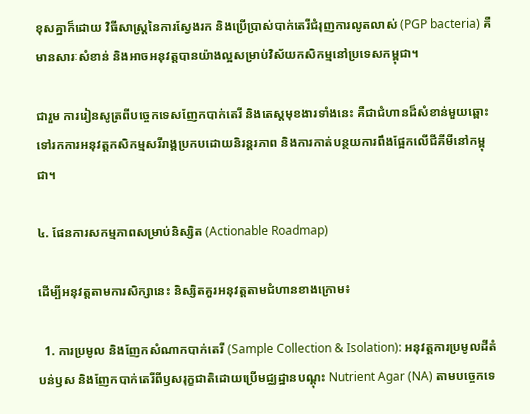ខុសគ្នាក៏ដោយ វិធីសាស្ត្រនៃការស្វែងរក និងប្រើប្រាស់បាក់តេរីជំរុញការលូតលាស់ (PGP bacteria) គឺមានសារៈសំខាន់ និងអាចអនុវត្តបានយ៉ាងល្អសម្រាប់វិស័យកសិកម្មនៅប្រទេសកម្ពុជា។

ជារួម ការរៀនសូត្រពីបច្ចេកទេសញែកបាក់តេរី និងតេស្តមុខងារទាំងនេះ គឺជាជំហានដ៏សំខាន់មួយឆ្ពោះទៅរកការអនុវត្តកសិកម្មសរីរាង្គប្រកបដោយនិរន្តរភាព និងការកាត់បន្ថយការពឹងផ្អែកលើជីគីមីនៅកម្ពុជា។

៤. ផែនការសកម្មភាពសម្រាប់និស្សិត (Actionable Roadmap)

ដើម្បីអនុវត្តតាមការសិក្សានេះ និស្សិតគួរអនុវត្តតាមជំហានខាងក្រោម៖

  1. ការប្រមូល និងញែកសំណាកបាក់តេរី (Sample Collection & Isolation): អនុវត្តការប្រមូលដីតំបន់ឫស និងញែកបាក់តេរីពីឫសរុក្ខជាតិដោយប្រើមជ្ឈដ្ឋានបណ្ដុះ Nutrient Agar (NA) តាមបច្ចេកទេ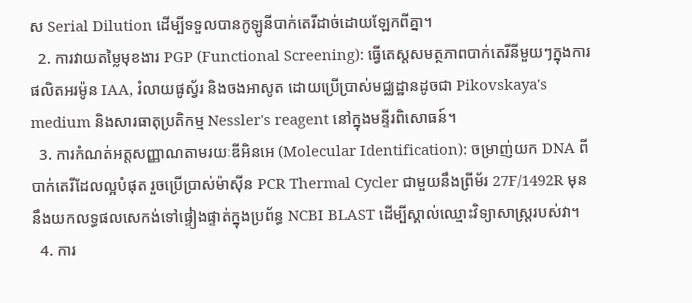ស Serial Dilution ដើម្បីទទួលបានកូឡូនីបាក់តេរីដាច់ដោយឡែកពីគ្នា។
  2. ការវាយតម្លៃមុខងារ PGP (Functional Screening): ធ្វើតេស្តសមត្ថភាពបាក់តេរីនីមួយៗក្នុងការផលិតអរម៉ូន IAA, រំលាយផូស្វ័រ និងចងអាសូត ដោយប្រើប្រាស់មជ្ឈដ្ឋានដូចជា Pikovskaya's medium និងសារធាតុប្រតិកម្ម Nessler's reagent នៅក្នុងមន្ទីរពិសោធន៍។
  3. ការកំណត់អត្តសញ្ញាណតាមរយៈឌីអិនអេ (Molecular Identification): ចម្រាញ់យក DNA ពីបាក់តេរីដែលល្អបំផុត រួចប្រើប្រាស់ម៉ាស៊ីន PCR Thermal Cycler ជាមួយនឹងព្រីម័រ 27F/1492R មុននឹងយកលទ្ធផលសេកង់ទៅផ្ទៀងផ្ទាត់ក្នុងប្រព័ន្ធ NCBI BLAST ដើម្បីស្គាល់ឈ្មោះវិទ្យាសាស្ត្ររបស់វា។
  4. ការ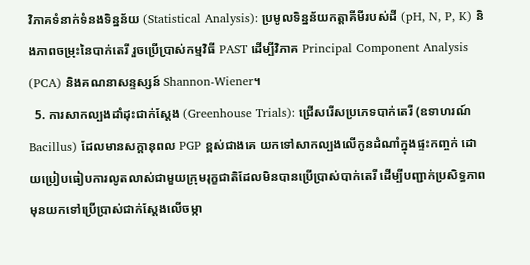វិភាគទំនាក់ទំនងទិន្នន័យ (Statistical Analysis): ប្រមូលទិន្នន័យកត្តាគីមីរបស់ដី (pH, N, P, K) និងភាពចម្រុះនៃបាក់តេរី រួចប្រើប្រាស់កម្មវិធី PAST ដើម្បីវិភាគ Principal Component Analysis (PCA) និងគណនាសន្ទស្សន៍ Shannon-Wiener។
  5. ការសាកល្បងដាំដុះជាក់ស្តែង (Greenhouse Trials): ជ្រើសរើសប្រភេទបាក់តេរី (ឧទាហរណ៍ Bacillus) ដែលមានសក្តានុពល PGP ខ្ពស់ជាងគេ យកទៅសាកល្បងលើកូនដំណាំក្នុងផ្ទះកញ្ចក់ ដោយប្រៀបធៀបការលូតលាស់ជាមួយក្រុមរុក្ខជាតិដែលមិនបានប្រើប្រាស់បាក់តេរី ដើម្បីបញ្ជាក់ប្រសិទ្ធភាពមុនយកទៅប្រើប្រាស់ជាក់ស្តែងលើចម្កា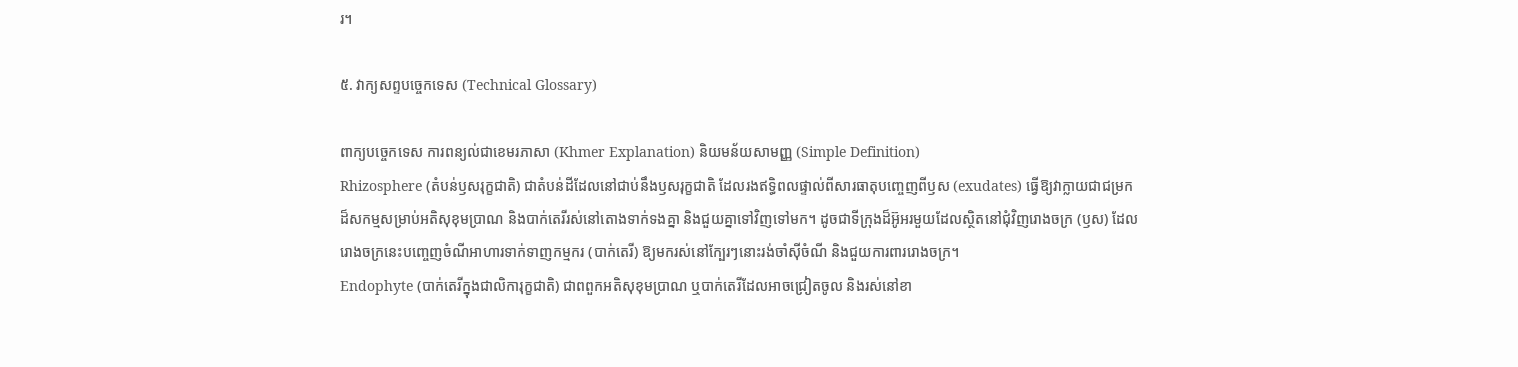រ។

៥. វាក្យសព្ទបច្ចេកទេស (Technical Glossary)

ពាក្យបច្ចេកទេស ការពន្យល់ជាខេមរភាសា (Khmer Explanation) និយមន័យសាមញ្ញ (Simple Definition)
Rhizosphere (តំបន់ឫសរុក្ខជាតិ) ជាតំបន់ដីដែលនៅជាប់នឹងឫសរុក្ខជាតិ ដែលរងឥទ្ធិពលផ្ទាល់ពីសារធាតុបញ្ចេញពីឫស (exudates) ធ្វើឱ្យវាក្លាយជាជម្រកដ៏សកម្មសម្រាប់អតិសុខុមប្រាណ និងបាក់តេរីរស់នៅតោងទាក់ទងគ្នា និងជួយគ្នាទៅវិញទៅមក។ ដូចជាទីក្រុងដ៏អ៊ូអរមួយដែលស្ថិតនៅជុំវិញរោងចក្រ (ឫស) ដែលរោងចក្រនេះបញ្ចេញចំណីអាហារទាក់ទាញកម្មករ (បាក់តេរី) ឱ្យមករស់នៅក្បែរៗនោះរង់ចាំស៊ីចំណី និងជួយការពាររោងចក្រ។
Endophyte (បាក់តេរីក្នុងជាលិការុក្ខជាតិ) ជាពពួកអតិសុខុមប្រាណ ឬបាក់តេរីដែលអាចជ្រៀតចូល និងរស់នៅខា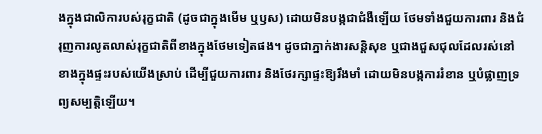ងក្នុងជាលិការបស់រុក្ខជាតិ (ដូចជាក្នុងមើម ឬឫស) ដោយមិនបង្កជាជំងឺឡើយ ថែមទាំងជួយការពារ និងជំរុញការលូតលាស់រុក្ខជាតិពីខាងក្នុងថែមទៀតផង។ ដូចជាភ្នាក់ងារសន្តិសុខ ឬជាងជួសជុលដែលរស់នៅខាងក្នុងផ្ទះរបស់យើងស្រាប់ ដើម្បីជួយការពារ និងថែរក្សាផ្ទះឱ្យរឹងមាំ ដោយមិនបង្កការរំខាន ឬបំផ្លាញទ្រព្យសម្បត្តិឡើយ។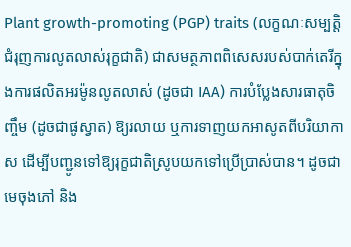Plant growth-promoting (PGP) traits (លក្ខណៈសម្បត្តិជំរុញការលូតលាស់រុក្ខជាតិ) ជាសមត្ថភាពពិសេសរបស់បាក់តេរីក្នុងការផលិតអរម៉ូនលូតលាស់ (ដូចជា IAA) ការបំប្លែងសារធាតុចិញ្ចឹម (ដូចជាផូស្វាត) ឱ្យរលាយ ឬការទាញយកអាសូតពីបរិយាកាស ដើម្បីបញ្ជូនទៅឱ្យរុក្ខជាតិស្រូបយកទៅប្រើប្រាស់បាន។ ដូចជាមេចុងភៅ និង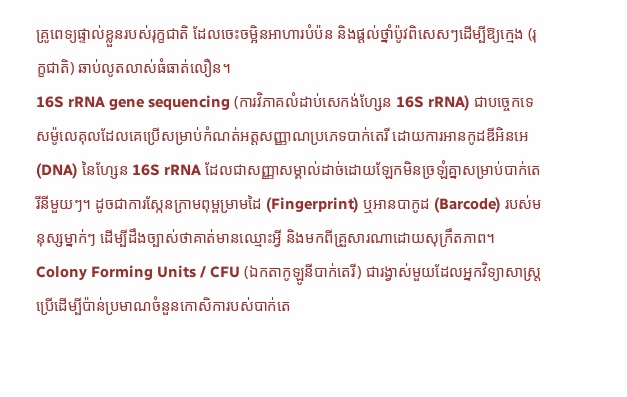គ្រូពេទ្យផ្ទាល់ខ្លួនរបស់រុក្ខជាតិ ដែលចេះចម្អិនអាហារបំប៉ន និងផ្តល់ថ្នាំប៉ូវពិសេសៗដើម្បីឱ្យក្មេង (រុក្ខជាតិ) ឆាប់លូតលាស់ធំធាត់លឿន។
16S rRNA gene sequencing (ការវិភាគលំដាប់សេកង់ហ្សែន 16S rRNA) ជាបច្ចេកទេសម៉ូលេគុលដែលគេប្រើសម្រាប់កំណត់អត្តសញ្ញាណប្រភេទបាក់តេរី ដោយការអានកូដឌីអិនអេ (DNA) នៃហ្សែន 16S rRNA ដែលជាសញ្ញាសម្គាល់ដាច់ដោយឡែកមិនច្រឡំគ្នាសម្រាប់បាក់តេរីនីមួយៗ។ ដូចជាការស្កែនក្រាមពុម្ពម្រាមដៃ (Fingerprint) ឬអានបាកូដ (Barcode) របស់មនុស្សម្នាក់ៗ ដើម្បីដឹងច្បាស់ថាគាត់មានឈ្មោះអ្វី និងមកពីគ្រួសារណាដោយសុក្រឹតភាព។
Colony Forming Units / CFU (ឯកតាកូឡូនីបាក់តេរី) ជារង្វាស់មួយដែលអ្នកវិទ្យាសាស្ត្រប្រើដើម្បីប៉ាន់ប្រមាណចំនួនកោសិការបស់បាក់តេ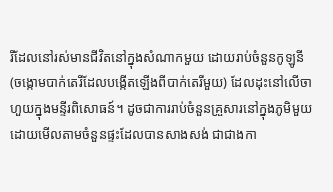រីដែលនៅរស់មានជីវិតនៅក្នុងសំណាកមួយ ដោយរាប់ចំនួនកូឡូនី (ចង្កោមបាក់តេរីដែលបង្កើតឡើងពីបាក់តេរីមួយ) ដែលដុះនៅលើចាហួយក្នុងមន្ទីរពិសោធន៍។ ដូចជាការរាប់ចំនួនគ្រួសារនៅក្នុងភូមិមួយ ដោយមើលតាមចំនួនផ្ទះដែលបានសាងសង់ ជាជាងកា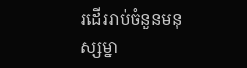រដើររាប់ចំនួនមនុស្សម្នា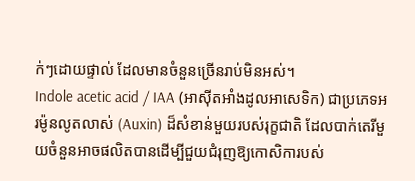ក់ៗដោយផ្ទាល់ ដែលមានចំនួនច្រើនរាប់មិនអស់។
Indole acetic acid / IAA (អាស៊ីតអាំងដូលអាសេទិក) ជាប្រភេទអរម៉ូនលូតលាស់ (Auxin) ដ៏សំខាន់មួយរបស់រុក្ខជាតិ ដែលបាក់តេរីមួយចំនួនអាចផលិតបានដើម្បីជួយជំរុញឱ្យកោសិការបស់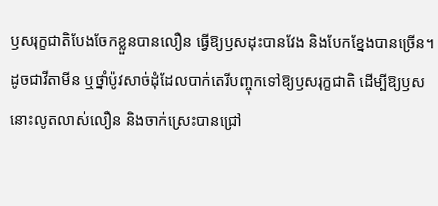ឫសរុក្ខជាតិបែងចែកខ្លួនបានលឿន ធ្វើឱ្យឫសដុះបានវែង និងបែកខ្នែងបានច្រើន។ ដូចជាវីតាមីន ឬថ្នាំប៉ូវសាច់ដុំដែលបាក់តេរីបញ្ចុកទៅឱ្យឫសរុក្ខជាតិ ដើម្បីឱ្យឫសនោះលូតលាស់លឿន និងចាក់ស្រេះបានជ្រៅ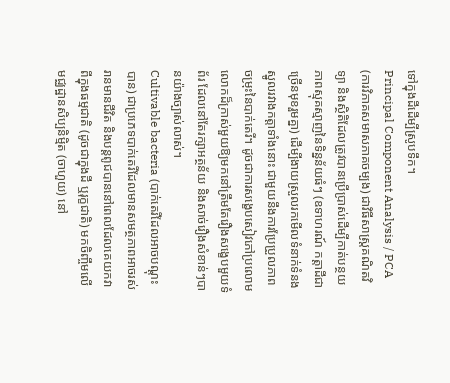ទៅក្នុងដីដើម្បីស្រូបទឹក។
Principal Component Analysis / PCA (ការវិភាគសមាសភាគចម្បង) ជាវិធីសាស្ត្រគណិតវិទ្យា និងស្ថិតិដែលត្រូវបានប្រើប្រាស់ដើម្បីកាត់បន្ថយភាពស្មុគស្មាញនៃទិន្នន័យធំៗ (ឧទាហរណ៍ កត្តាដីជាច្រើនមុខរួមគ្នា) ដើម្បីងាយស្រួលរកមើលទំនាក់ទំនងស្នូលរវាងកត្តាទាំងនោះ ជាមួយនឹងការប្រែប្រួលភាពចម្រុះនៃបាក់តេរី។ ដូចជាការសង្ខេបសៀវភៅប្រលោមលោកដ៏ក្រាស់មួយឱ្យមកនៅត្រឹមតែរឿងសង្ខេបមួយទំព័រ ដែលនៅតែរក្សាអត្ថន័យ និងសាច់រឿងសំខាន់ៗបានយ៉ាងច្បាស់លាស់។
Cultivable bacteria (បាក់តេរីដែលអាចបណ្ដុះបាន) ជាប្រភេទបាក់តេរីដែលមានសមត្ថភាពអាចរស់រានមានជីវិត និងបន្តពូជបាននៅពេលដែលគេយកវាពីក្នុងធម្មជាតិ (ដូចជាក្នុងដី ឬរុក្ខជាតិ) មកចិញ្ចឹមលើមជ្ឈដ្ឋានសិប្បនិម្មិត (ចាហួយ) នៅ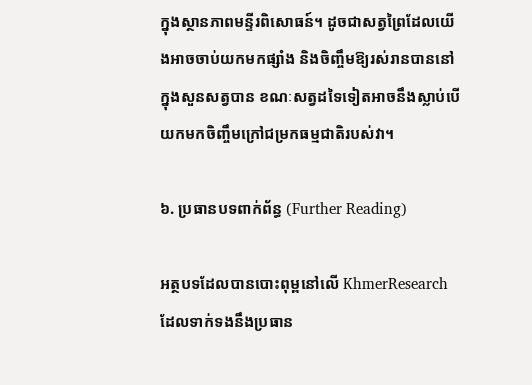ក្នុងស្ថានភាពមន្ទីរពិសោធន៍។ ដូចជាសត្វព្រៃដែលយើងអាចចាប់យកមកផ្សាំង និងចិញ្ចឹមឱ្យរស់រានបាននៅក្នុងសួនសត្វបាន ខណៈសត្វដទៃទៀតអាចនឹងស្លាប់បើយកមកចិញ្ចឹមក្រៅជម្រកធម្មជាតិរបស់វា។

៦. ប្រធានបទពាក់ព័ន្ធ (Further Reading)

អត្ថបទដែលបានបោះពុម្ពនៅលើ KhmerResearch ដែលទាក់ទងនឹងប្រធាន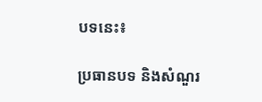បទនេះ៖

ប្រធានបទ និងសំណួរ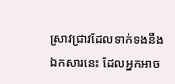ស្រាវជ្រាវដែលទាក់ទងនឹងឯកសារនេះ ដែលអ្នកអាច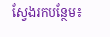ស្វែងរកបន្ថែម៖